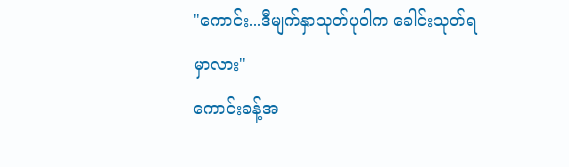"ကောင်း...ဒီမျက်နှာသုတ်ပုဝါက ခေါင်းသုတ်ရမှာလား"
ကောင်းခန့်အ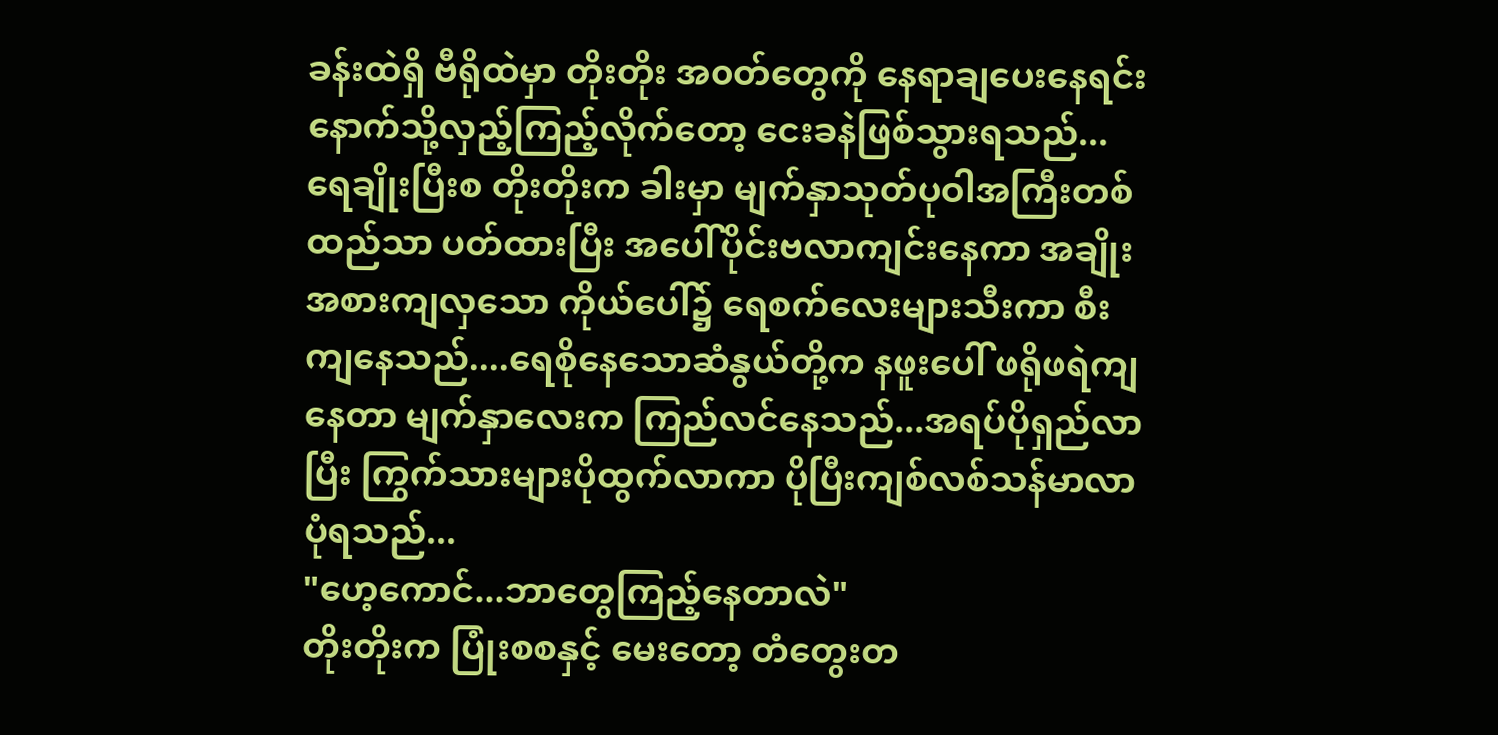ခန်းထဲရှိ ဗီရိုထဲမှာ တိုးတိုး အ၀တ်တွေကို နေရာချပေးနေရင်းနောက်သို့လှည့်ကြည့်လိုက်တော့ ငေးခနဲဖြစ်သွားရသည်...ရေချိုးပြီးစ တိုးတိုးက ခါးမှာ မျက်နှာသုတ်ပုဝါအကြီးတစ်ထည်သာ ပတ်ထားပြီး အပေါ်ပိုင်းဗလာကျင်းနေကာ အချိုးအစားကျလှသော ကိုယ်ပေါ်၌ ရေစက်လေးများသီးကာ စီးကျနေသည်....ရေစိုနေသောဆံနွယ်တို့က နဖူးပေါ် ဖရိုဖရဲကျနေတာ မျက်နှာလေးက ကြည်လင်နေသည်...အရပ်ပိုရှည်လာပြီး ကြွက်သားများပိုထွက်လာကာ ပိုပြီးကျစ်လစ်သန်မာလာပုံရသည်...
"ဟေ့ကောင်...ဘာတွေကြည့်နေတာလဲ"
တိုးတိုးက ပြုံးစစနှင့် မေးတော့ တံတွေးတ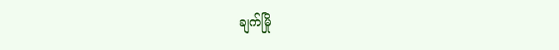ချက်မြို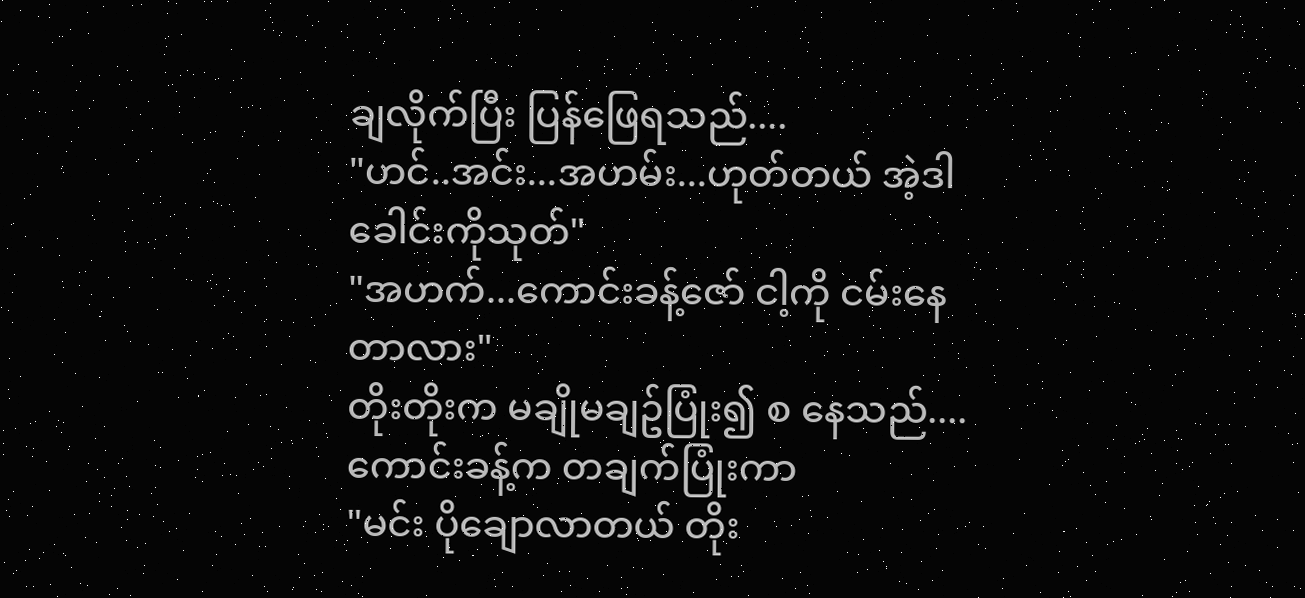ချလိုက်ပြီး ပြန်ဖြေရသည်....
"ဟင်..အင်း...အဟမ်း...ဟုတ်တယ် အဲ့ဒါ ခေါင်းကိုသုတ်"
"အဟက်...ကောင်းခန့်ဇော် ငါ့ကို ငမ်းနေတာလား"
တိုးတိုးက မချိုမချဥ်ပြုံး၍ စ နေသည်....ကောင်းခန့်က တချက်ပြုံးကာ
"မင်း ပိုချောလာတယ် တိုး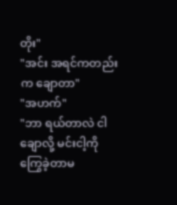တိုး"
"အင်း အရင်ကတည်းက ချောတာ"
"အဟက်"
"ဘာ ရယ်တာလဲ ငါချောလို့ မင်းငါ့ကို ကြွေခဲ့တာမ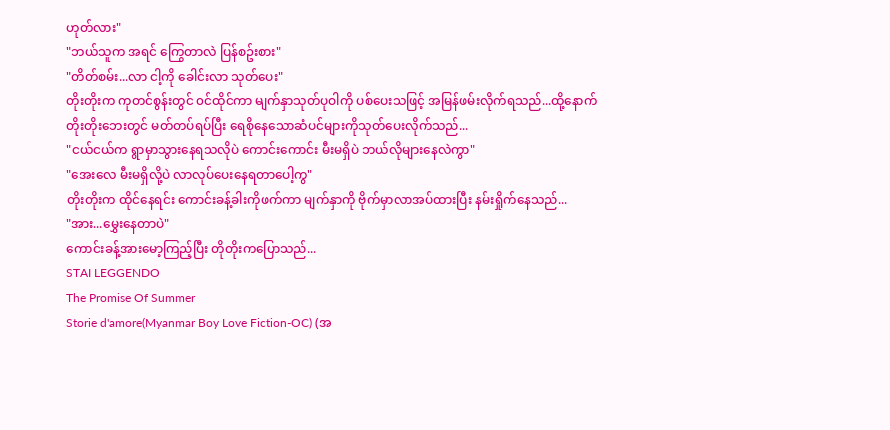ဟုတ်လား"
"ဘယ်သူက အရင် ကြွေတာလဲ ပြန်စဥ်းစား"
"တိတ်စမ်း...လာ ငါ့ကို ခေါင်းလာ သုတ်ပေး"
တိုးတိုးက ကုတင်စွန်းတွင် ၀င်ထိုင်ကာ မျက်နှာသုတ်ပုဝါကို ပစ်ပေးသဖြင့် အမြန်ဖမ်းလိုက်ရသည်...ထို့နောက် တိုးတိုးဘေးတွင် မတ်တပ်ရပ်ပြီး ရေစိုနေသောဆံပင်များကိုသုတ်ပေးလိုက်သည်...
"ငယ်ငယ်က ရွာမှာသွားနေရသလိုပဲ ကောင်းကောင်း မီးမရှိပဲ ဘယ်လိုများနေလဲကွာ"
"အေးလေ မီးမရှိလို့ပဲ လာလုပ်ပေးနေရတာပေါ့ကွ"
တိုးတိုးက ထိုင်နေရင်း ကောင်းခန့်ခါးကိုဖက်ကာ မျက်နှာကို ဗိုက်မှာလာအပ်ထားပြီး နမ်းရှိုက်နေသည်...
"အား...မွှေးနေတာပဲ"
ကောင်းခန့်အားမော့ကြည့်ပြီး တိုတိုးကပြောသည်...
STAI LEGGENDO
The Promise Of Summer
Storie d'amore(Myanmar Boy Love Fiction-OC) (အ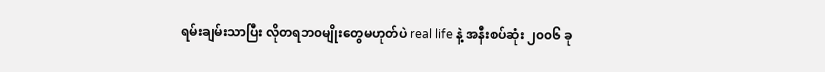ရမ်းချမ်းသာပြီး လိုတရဘ၀မျိုးတွေမဟုတ်ပဲ real life နဲ့ အနီးစပ်ဆုံး ၂၀၀၆ ခု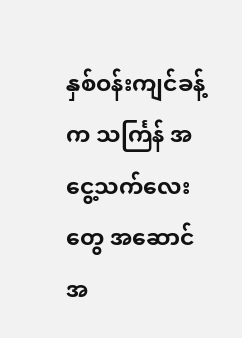နှစ်ဝန်းကျင်ခန့်က သင်္ကြန် အငွေ့သက်လေးတွေ အဆောင် အ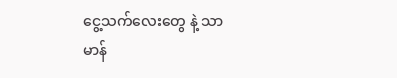ငွေ့သက်လေးတွေ နဲ့ သာမာန်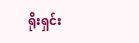ရိုးရှင်း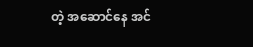တဲ့ အဆောင်နေ အင်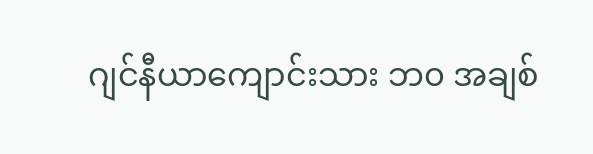ဂျင်နီယာကျောင်းသား ဘ၀ အချစ်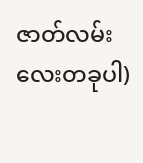ဇာတ်လမ်းလေးတခုပါ)